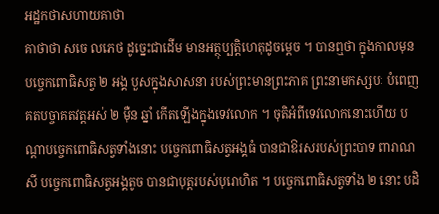អដ្ឋកថាសហាយគាថា
គាថាថា សចេ លភេថ ដូច្នេះជាដើម មានអត្ថុប្បត្តិហេតុដូចម្តេច ។ បានឮថា ក្នុងកាលមុន បច្ចេកពោធិសត្វ ២ អង្គ បួសក្នុងសាសនា របស់ព្រះមានព្រះភាគ ព្រះនាមកស្សបៈ បំពេញគតបច្ចាគតវត្តអស់ ២ ម៉ឺន ឆ្នាំ កើតឡើងក្នុងទេវលោក ។ ចុតិអំពីទេវលោកនោះហើយ បណ្តាបច្ចេកពោធិសត្វទាំងនោះ បច្ចេកពោធិសត្វអង្គធំ បានជាឱរសរបស់ព្រះបាទ ពារាណសី បច្ចេកពោធិសត្វអង្គតូច បានជាបុត្តរបស់បុរោហិត ។ បច្ចេកពោធិសត្វទាំង ២ នោះ បដិ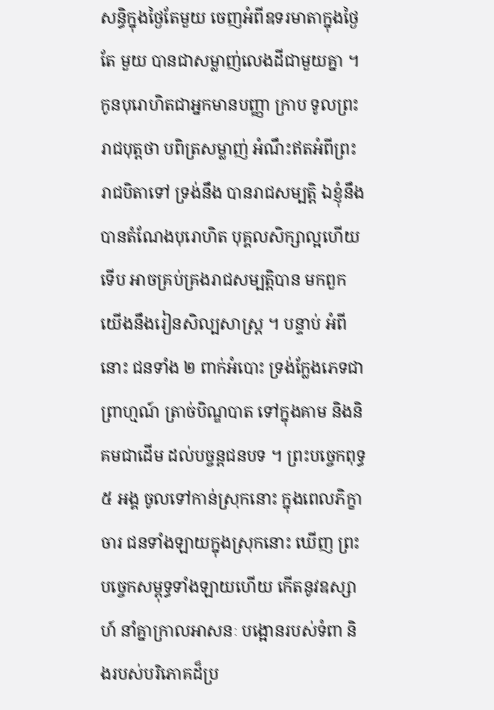សន្ធិក្នុងថ្ងៃតែមួយ ចេញអំពីឧទរមាតាក្នុងថ្ងៃតែ មួយ បានជាសម្លាញ់លេងដីជាមួយគ្នា ។ កូនបុរោហិតជាអ្នកមានបញ្ញា ក្រាប ទូលព្រះរាជបុត្តថា បពិត្រសម្លាញ់ អំណឹះឥតអំពីព្រះរាជបិតាទៅ ទ្រង់នឹង បានរាជសម្បត្តិ ឯខ្ញុំនឹងបានតំណែងបុរោហិត បុគ្គលសិក្សាល្អហើយ ទើប អាចគ្រប់គ្រងរាជសម្បត្តិបាន មកពួកយើងនឹងរៀនសិល្បសាស្ត្រ ។ បន្ទាប់ អំពីនោះ ជនទាំង ២ ពាក់អំបោះ ទ្រង់ក្លែងភេទជាព្រាហ្មណ៍ ត្រាច់បិណ្ឌបាត ទៅក្នុងគាម និងនិគមជាដើម ដល់បច្ចន្តជនបទ ។ ព្រះបច្ចេកពុទ្ធ ៥ អង្គ ចូលទៅកាន់ស្រុកនោះ ក្នុងពេលភិក្ខាចារ ជនទាំងឡាយក្នុងស្រុកនោះ ឃើញ ព្រះបច្ចេកសម្ពុទ្ធទាំងឡាយហើយ កើតនូវឧស្សាហ៍ នាំគ្នាក្រាលអាសនៈ បង្អោនរបស់ទំពា និងរបស់បរិភោគដ៏ប្រ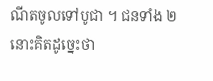ណីតចូលទៅបូជា ។ ជនទាំង ២ នោះគិតដូច្នេះថា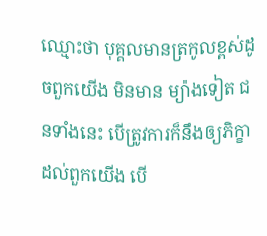ឈ្មោះថា បុគ្គលមានត្រកូលខ្ពស់ដូចពួកយើង មិនមាន ម្យ៉ាងទៀត ជនទាំងនេះ បើត្រូវការក៏នឹងឲ្យភិក្ខាដល់ពួកយើង បើ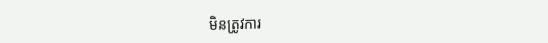មិនត្រូវការ